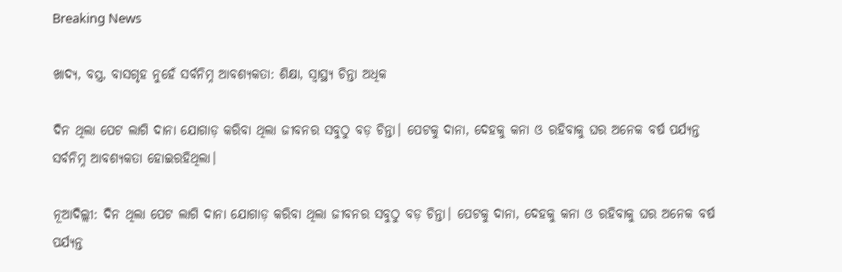Breaking News

ଖାଦ୍ୟ, ବସ୍ତ୍ର, ବାସଗୃହ ନୁହେଁ ସର୍ବନିମ୍ନ ଆବଶ୍ୟକତା: ଶିକ୍ଷା, ସ୍ବାସ୍ଥ୍ୟ ଚିନ୍ତା ଅଧିକ

ଦିନ ଥିଲା ପେଟ ଲାଗି ଦାନା ଯୋଗାଡ଼ କରିବା ଥିଲା ଜୀବନର ସବୁଠୁ ବଡ଼ ଚିନ୍ତା। ପେଟକୁ ଦାନା, ଦେହକୁ କନା ଓ ରହିବାକୁ ଘର ଅନେକ ବର୍ଷ ପର୍ଯ୍ୟନ୍ତ ସର୍ବନିମ୍ନ ଆବଶ୍ୟକତା ହୋଇରହିଥିଲା।

ନୂଆଦିଲ୍ଲୀ: ଦିନ ଥିଲା ପେଟ ଲାଗି ଦାନା ଯୋଗାଡ଼ କରିବା ଥିଲା ଜୀବନର ସବୁଠୁ ବଡ଼ ଚିନ୍ତା। ପେଟକୁ ଦାନା, ଦେହକୁ କନା ଓ ରହିବାକୁ ଘର ଅନେକ ବର୍ଷ ପର୍ଯ୍ୟନ୍ତ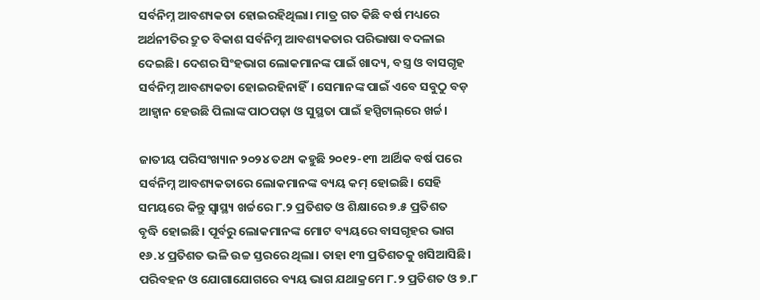ସର୍ବନିମ୍ନ ଆବଶ୍ୟକତା ହୋଇରହିଥିଲା। ମାତ୍ର ଗତ କିଛି ବର୍ଷ ମଧ୍ୟରେ ଅର୍ଥନୀତିର ଦ୍ରୁତ ବିକାଶ ସର୍ବନିମ୍ନ ଆବଶ୍ୟକତାର ପରିଭାଷା ବଦଳାଇ ଦେଇଛି। ଦେଶର ସିଂହଭାଗ ଲୋକମାନଙ୍କ ପାଇଁ ଖାଦ୍ୟ, ବସ୍ତ୍ର ଓ ବାସଗୃହ ସର୍ବନିମ୍ନ ଆବଶ୍ୟକତା ହୋଇରହିନାହିଁ। ସେମାନଙ୍କ ପାଇଁ ଏବେ ସବୁଠୁ ବଡ଼ ଆହ୍ବାନ ହେଉଛି ପିଲାଙ୍କ ପାଠପଢ଼ା ଓ ସୁସ୍ଥତା ପାଇଁ ହସ୍ପିଟାଲ୍‌ରେ ଖର୍ଚ୍ଚ।

ଜାତୀୟ ପରିସଂଖ୍ୟାନ ୨୦୨୪ ତଥ୍ୟ କହୁଛି ୨୦୧୨-୧୩ ଆର୍ଥିକ ବର୍ଷ ପରେ ସର୍ବନିମ୍ନ ଆବଶ୍ୟକତାରେ ଲୋକମାନଙ୍କ ବ୍ୟୟ କମ୍ ହୋଇଛି। ସେହି ସମୟରେ କିନ୍ତୁ ସ୍ବାସ୍ଥ୍ୟ ଖର୍ଚ୍ଚରେ ୮.୨ ପ୍ରତିଶତ ଓ ଶିକ୍ଷାରେ ୭.୫ ପ୍ରତିଶତ ବୃଦ୍ଧି ‌ହୋଇଛି। ପୂର୍ବରୁ ଲୋକମାନଙ୍କ ମୋଟ ବ୍ୟୟରେ ବାସଗୃହର ଭାଗ ୧୬.୪ ପ୍ରତିଶତ ଭଳି ଉଚ୍ଚ ସ୍ତରରେ ଥିଲା। ତାହା ୧୩ ପ୍ରତିଶତକୁ ଖସିଆସିଛି। ପରିବହନ ଓ ଯୋଗାଯୋଗରେ ବ୍ୟୟ ଭାଗ ଯଥାକ୍ରମେ ୮.୨ ପ୍ରତିଶତ ଓ ୭.୮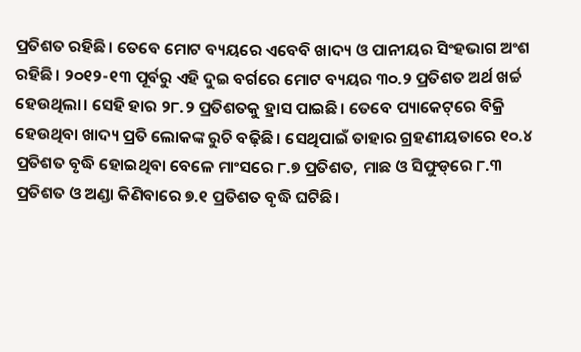ପ୍ରତିଶତ ରହିଛି। ତେବେ ମୋଟ ବ୍ୟୟରେ ଏବେବି ଖାଦ୍ୟ ଓ ପାନୀୟର ସିଂହଭାଗ ଅଂଶ ରହିଛି। ୨୦୧୨-୧୩ ପୂର୍ବରୁ ଏହି ଦୁଇ ବର୍ଗରେ ମୋଟ ବ୍ୟୟର ୩୦.୨ ପ୍ରତିଶତ ଅର୍ଥ ଖର୍ଚ୍ଚ ହେଉଥିଲା। ସେହି ହାର ୨୮.୨ ପ୍ରତିଶତକୁ ହ୍ରାସ ପାଇଛି। ତେ‌ବେ ପ୍ୟାକେଟ୍‌ରେ ବିକ୍ରି ହେଉଥିବା ଖାଦ୍ୟ ପ୍ରତି ଲୋକଙ୍କ ରୁଚି ବଢ଼ିଛି। ସେଥିପାଇଁ ତାହାର ଗ୍ରହଣୀୟତାରେ ୧୦.୪ ପ୍ରତିଶତ ବୃଦ୍ଧି ‌ହୋଇଥିବା ବେଳେ ମାଂସରେ ୮.୭ ପ୍ରତିଶତ, ମାଛ ଓ ସିଫୁଡ୍‌ରେ ୮.୩ ପ୍ରତିଶତ ଓ ଅଣ୍ଡା କିଣିବାରେ ୭.୧ ପ୍ରତିଶତ ବୃଦ୍ଧି ଘଟିଛି।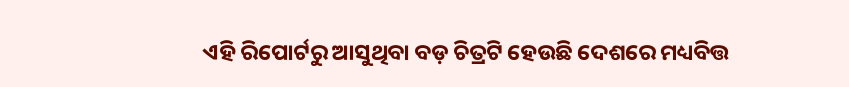ଏହି ରିପୋର୍ଟରୁ ଆସୁଥିବା ବଡ଼ ଚିତ୍ରଟି ହେଉଛି ଦେଶରେ ମଧ୍ୟବିତ୍ତ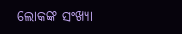ଲୋକଙ୍କ ସଂଖ୍ୟା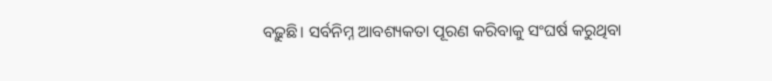ବଢ଼ୁଛି। ସର୍ବନିମ୍ନ ଆବଶ୍ୟକତା ପୂରଣ କରିବାକୁ ସଂଘର୍ଷ କରୁଥିବା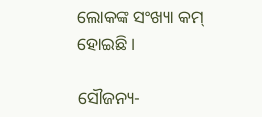ଲୋକଙ୍କ ସଂଖ୍ୟା କମ୍ ହୋଇଛି।

ସୌଜନ୍ୟ-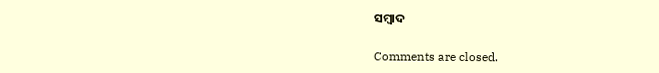ସମ୍ୱାଦ

Comments are closed.